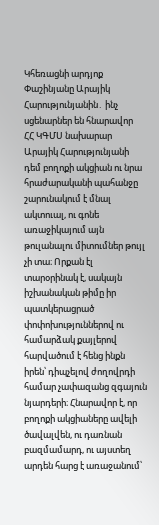Կհեռացնի արդյոք Փաշինյանը Արայիկ Հարությունյանին․ ինչ սցենարներ են հնարավոր
ՀՀ ԿԳՄՍ նախարար Արայիկ Հարությունյանի դեմ բողոքի ակցիան ու նրա հրաժարականի պահանջը շարունակում է մնալ ակտուալ, ու գոնե առաջիկայում այն թուլանալու միտումներ թույլ չի տա։ Որքան էլ տարօրինակ է, սակայն իշխանական թիմը իր պատկերացրած փոփոխություններով ու համարձակ քայլերով հարվածում է հենց ինքն իրեն՝ դիպչելով ժողովրդի համար չափազանց զգայուն նյարդերի։ Հնարավոր է, որ բողոքի ակցիաները ավելի ծավալվեն, ու դառնան բազմամարդ, ու այստեղ արդեն հարց է առաջանում՝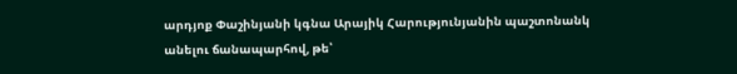արդյոք Փաշինյանի կգնա Արայիկ Հարությունյանին պաշտոնանկ անելու ճանապարհով, թե՝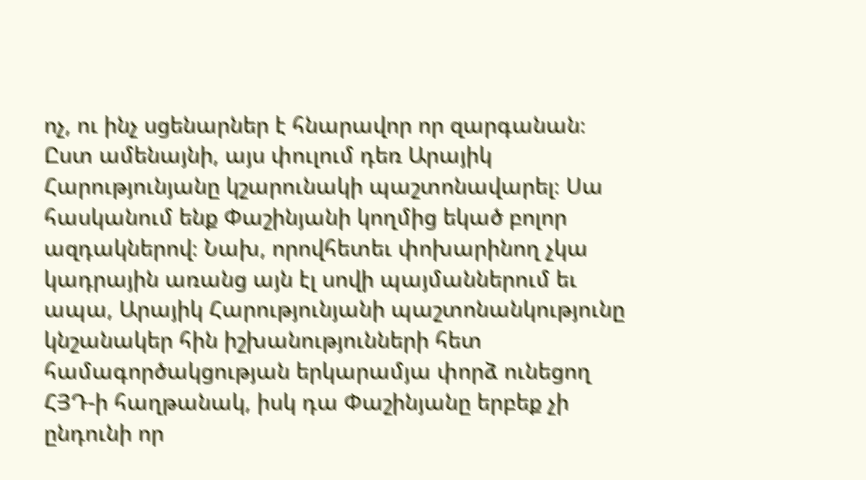ոչ, ու ինչ սցենարներ է հնարավոր որ զարգանան։ Ըստ ամենայնի, այս փուլում դեռ Արայիկ Հարությունյանը կշարունակի պաշտոնավարել։ Սա հասկանում ենք Փաշինյանի կողմից եկած բոլոր ազդակներով։ Նախ, որովհետեւ փոխարինող չկա կադրային առանց այն էլ սովի պայմաններում եւ ապա, Արայիկ Հարությունյանի պաշտոնանկությունը կնշանակեր հին իշխանությունների հետ համագործակցության երկարամյա փորձ ունեցող ՀՅԴ-ի հաղթանակ, իսկ դա Փաշինյանը երբեք չի ընդունի որ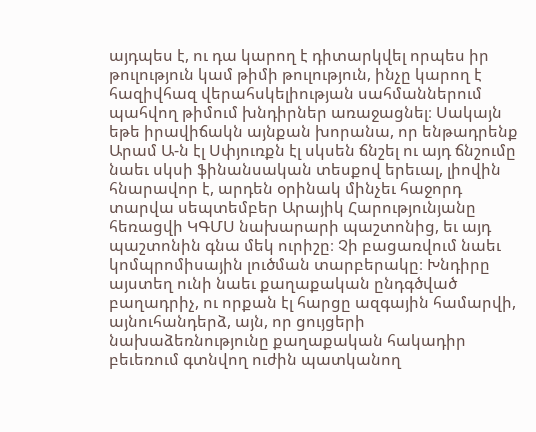այդպես է, ու դա կարող է դիտարկվել որպես իր թուլություն կամ թիմի թուլություն, ինչը կարող է հազիվհազ վերահսկելիության սահմաններում պահվող թիմում խնդիրներ առաջացնել։ Սակայն եթե իրավիճակն այնքան խորանա, որ ենթադրենք Արամ Ա-ն էլ Սփյուռքն էլ սկսեն ճնշել ու այդ ճնշումը նաեւ սկսի ֆինանսական տեսքով երեւալ, լիովին հնարավոր է, արդեն օրինակ մինչեւ հաջորդ տարվա սեպտեմբեր Արայիկ Հարությունյանը հեռացվի ԿԳՄՍ նախարարի պաշտոնից, եւ այդ պաշտոնին գնա մեկ ուրիշը։ Չի բացառվում նաեւ կոմպրոմիսային լուծման տարբերակը։ Խնդիրը այստեղ ունի նաեւ քաղաքական ընդգծված բաղադրիչ, ու որքան էլ հարցը ազգային համարվի, այնուհանդերձ, այն, որ ցույցերի նախաձեռնությունը քաղաքական հակադիր բեւեռում գտնվող ուժին պատկանող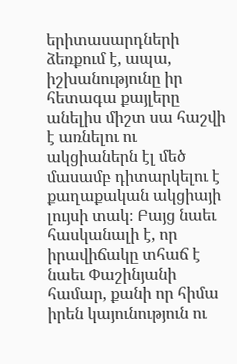երիտասարդների ձեռքում է, ապա, իշխանությունը իր հետագա քայլերը անելիս միշտ սա հաշվի է առնելու ու ակցիաներն էլ մեծ մասամբ դիտարկելու է քաղաքական ակցիայի լույսի տակ։ Բայց նաեւ հասկանալի է, որ իրավիճակը տհաճ է նաեւ Փաշինյանի համար, քանի որ հիմա իրեն կայունություն ու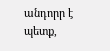անդորր է պետք,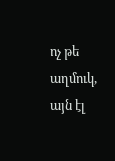ոչ թե աղմուկ, այն էլ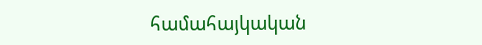համահայկական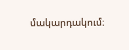մակարդակում։